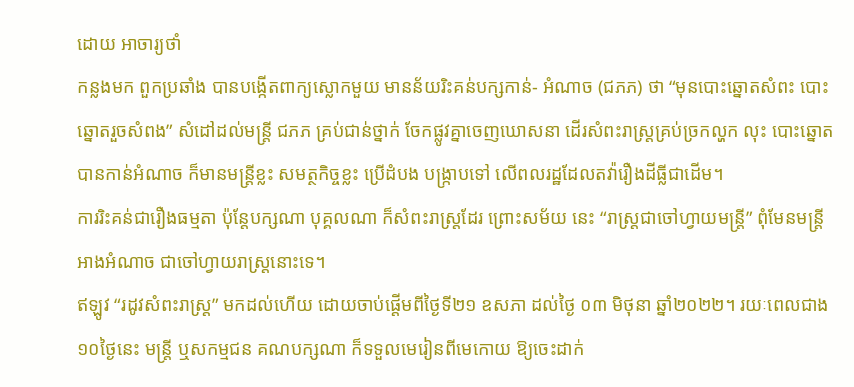ដោយ អាចារ្យថាំ
កន្លងមក ពួកប្រឆាំង បានបង្កើតពាក្យស្លោកមួយ មានន័យរិះគន់បក្សកាន់- អំណាច (ជភភ) ថា “មុនបោះឆ្នោតសំពះ បោះឆ្នោតរួចសំពង” សំដៅដល់មន្ត្រី ជភភ គ្រប់ជាន់ថ្នាក់ ចែកផ្លូវគ្នាចេញឃោសនា ដើរសំពះរាស្ត្រគ្រប់ច្រកល្ហក លុះ បោះឆ្នោតបានកាន់អំណាច ក៏មានមន្ត្រីខ្លះ សមត្ថកិច្ចខ្លះ ប្រើដំបង បង្ក្រាបទៅ លើពលរដ្ឋដែលតវ៉ារឿងដីធ្លីជាដើម។
ការរិះគន់ជារឿងធម្មតា ប៉ុន្តែបក្សណា បុគ្គលណា ក៏សំពះរាស្ត្រដែរ ព្រោះសម័យ នេះ “រាស្ត្រជាចៅហ្វាយមន្ត្រី” ពុំមែនមន្ត្រី អាងអំណាច ជាចៅហ្វាយរាស្ត្រនោះទេ។
ឥឡូវ “រដូវសំពះរាស្ត្រ” មកដល់ហើយ ដោយចាប់ផ្តើមពីថ្ងៃទី២១ ឧសភា ដល់ថ្ងៃ ០៣ មិថុនា ឆ្នាំ២០២២។ រយៈពេលជាង១០ថ្ងៃនេះ មន្ត្រី ឬសកម្មជន គណបក្សណា ក៏ទទួលមេរៀនពីមេកោយ ឱ្យចេះដាក់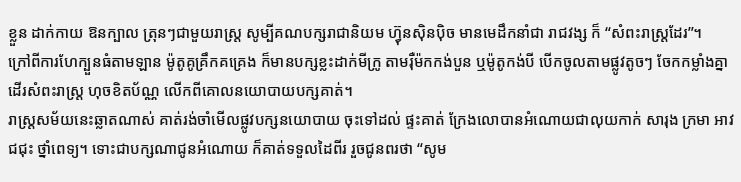ខ្លួន ដាក់កាយ ឱនក្បាល ត្រុនៗជាមួយរាស្ត្រ សូម្បីគណបក្សរាជានិយម ហ៊្វុនស៊ិនប៉ិច មានមេដឹកនាំជា រាជវង្ស ក៏ “សំពះរាស្ត្រដែរ”។
ក្រៅពីការហែក្បួនធំតាមឡាន ម៉ូតូគូគ្រឹកគគ្រេង ក៏មានបក្សខ្លះដាក់មីក្រូ តាមរ៉ឺម៉កកង់បួន ឬម៉ូតូកង់បី បើកចូលតាមផ្លូវតូចៗ ចែកកម្លាំងគ្នាដើរសំពះរាស្ត្រ ហុចខិតប័ណ្ណ លើកពីគោលនយោបាយបក្សគាត់។
រាស្ត្រសម័យនេះឆ្លាតណាស់ គាត់រង់ចាំមើលផ្លូវបក្សនយោបាយ ចុះទៅដល់ ផ្ទះគាត់ ក្រែងលោបានអំណោយជាលុយកាក់ សារុង ក្រមា អាវជជុះ ថ្នាំពេទ្យ។ ទោះជាបក្សណាជូនអំណោយ ក៏គាត់ទទួលដៃពីរ រួចជូនពរថា “សូម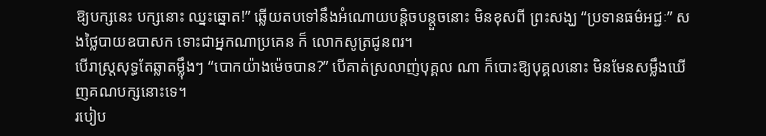ឱ្យបក្សនេះ បក្សនោះ ឈ្នះឆ្នោត!” ឆ្លើយតបទៅនឹងអំណោយបន្តិចបន្តួចនោះ មិនខុសពី ព្រះសង្ឃ “ប្រទានធម៌អជ្ជៈ” សងថ្លៃបាយឧបាសក ទោះជាអ្នកណាប្រគេន ក៏ លោកសូត្រជូនពរ។
បើរាស្ត្រសុទ្ធតែឆ្លាតម៉្លឹងៗ “បោកយ៉ាងម៉េចបាន?” បើគាត់ស្រលាញ់បុគ្គល ណា ក៏បោះឱ្យបុគ្គលនោះ មិនមែនសម្លឹងឃើញគណបក្សនោះទេ។
របៀប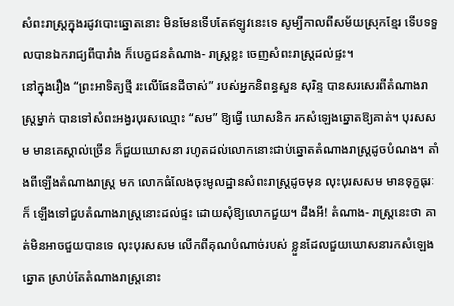សំពះរាស្ត្រក្នុងរដូវបោះឆ្នោតនោះ មិនមែនទើបតែឥឡូវនេះទេ សូម្បីកាលពីសម័យស្រុកខ្មែរ ទើបទទួលបានឯករាជ្យពីបារាំង ក៏បេក្ខជនតំណាង- រាស្ត្រខ្លះ ចេញសំពះរាស្ត្រដល់ផ្ទះ។
នៅក្នុងរឿង “ព្រះអាទិត្យថ្មី រះលើផែនដីចាស់” របស់អ្នកនិពន្ធសួន សុរិន្ទ បានសរសេរពីតំណាងរាស្ត្រម្នាក់ បានទៅសំពះអង្វរបុរសឈ្មោះ “សម” ឱ្យធ្វើ ឃោសនិក រកសំឡេងឆ្នោតឱ្យគាត់។ បុរសសម មានគេស្គាល់ច្រើន ក៏ជួយឃោសនា រហូតដល់លោកនោះជាប់ឆ្នោតតំណាងរាស្ត្រដូចបំណង។ តាំងពីឡើងតំណាងរាស្ត្រ មក លោកធំលែងចុះមូលដ្ឋានសំពះរាស្ត្រដូចមុន លុះបុរសសម មានទុក្ខធុរៈ ក៏ ឡើងទៅជួបតំណាងរាស្ត្រនោះដល់ផ្ទះ ដោយសុំឱ្យលោកជួយ។ ដឹងអី! តំណាង- រាស្ត្រនេះថា គាត់មិនអាចជួយបានទេ លុះបុរសសម លើកពីគុណបំណាច់របស់ ខ្លួនដែលជួយឃោសនារកសំឡេងឆ្នោត ស្រាប់តែតំណាងរាស្ត្រនោះ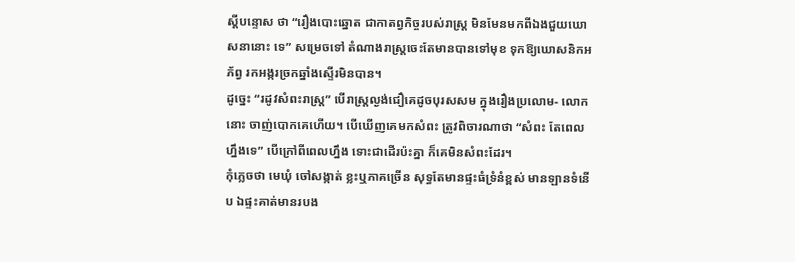ស្តីបន្ទោស ថា “រឿងបោះឆ្នោត ជាកាតព្វកិច្ចរបស់រាស្ត្រ មិនមែនមកពីឯងជួយឃោសនានោះ ទេ” សម្រេចទៅ តំណាងរាស្ត្រចេះតែមានបានទៅមុខ ទុកឱ្យឃោសនិកអភ័ព្វ រកអង្ករច្រកឆ្នាំងស្ទើរមិនបាន។
ដូច្នេះ “រដូវសំពះរាស្ត្រ” បើរាស្ត្រល្ងង់ជឿគេដូចបុរសសម ក្នុងរឿងប្រលោម- លោកនោះ ចាញ់បោកគេហើយ។ បើឃើញគេមកសំពះ ត្រូវពិចារណាថា “សំពះ តែពេលហ្នឹងទេ” បើក្រៅពីពេលហ្នឹង ទោះជាដើរប៉ះគ្នា ក៏គេមិនសំពះដែរ។
កុំភ្លេចថា មេឃុំ ចៅសង្កាត់ ខ្លះឬភាគច្រើន សុទ្ធតែមានផ្ទះធំទ្រំនំខ្ពស់ មានឡានទំនើប ឯផ្ទះគាត់មានរបង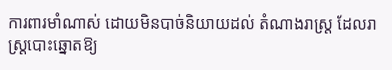ការពារមាំណាស់ ដោយមិនបាច់និយាយដល់ តំណាងរាស្ត្រ ដែលរាស្ត្របោះឆ្នោតឱ្យ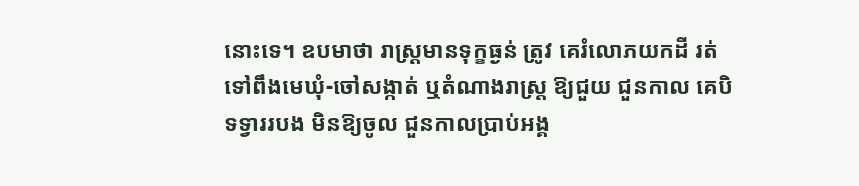នោះទេ។ ឧបមាថា រាស្ត្រមានទុក្ខធ្ងន់ ត្រូវ គេរំលោភយកដី រត់ទៅពឹងមេឃុំ-ចៅសង្កាត់ ឬតំណាងរាស្ត្រ ឱ្យជួយ ជួនកាល គេបិទទ្វាររបង មិនឱ្យចូល ជួនកាលប្រាប់អង្គ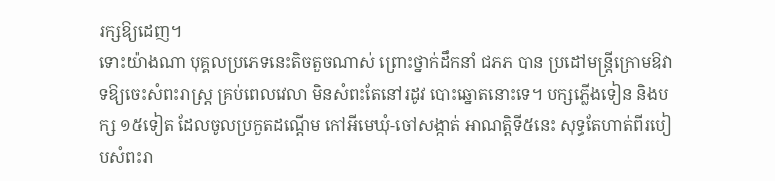រក្សឱ្យដេញ។
ទោះយ៉ាងណា បុគ្គលប្រភេទនេះតិចតួចណាស់ ព្រោះថ្នាក់ដឹកនាំ ជភភ បាន ប្រដៅមន្ត្រីក្រោមឱវាទឱ្យចេះសំពះរាស្ត្រ គ្រប់ពេលវេលា មិនសំពះតែនៅរដូវ បោះឆ្នោតនោះទេ។ បក្សភ្លើងទៀន និងបក្ស ១៥ទៀត ដែលចូលប្រកួតដណ្តើម កៅអីមេឃុំ-ចៅសង្កាត់ អាណត្តិទី៥នេះ សុទ្ធតែហាត់ពីរបៀបសំពះរា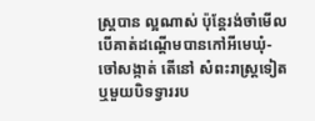ស្ត្របាន ល្អណាស់ ប៉ុន្តែរង់ចាំមើល បើគាត់ដណ្តើមបានកៅអីមេឃុំ-ចៅសង្កាត់ តើនៅ សំពះរាស្ត្រទៀត ឬមួយបិទទ្វាររប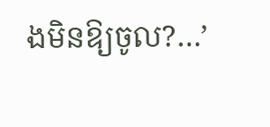ងមិនឱ្យចូល?…’